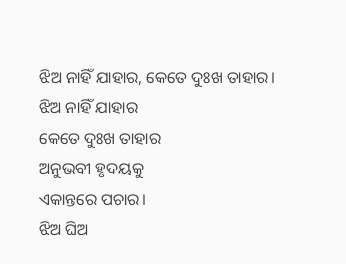ଝିଅ ନାହିଁ ଯାହାର, କେତେ ଦୁଃଖ ତାହାର।
ଝିଅ ନାହିଁ ଯାହାର
କେତେ ଦୁଃଖ ତାହାର
ଅନୁଭବୀ ହୃଦୟକୁ
ଏକାନ୍ତରେ ପଚାର।
ଝିଅ ଘିଅ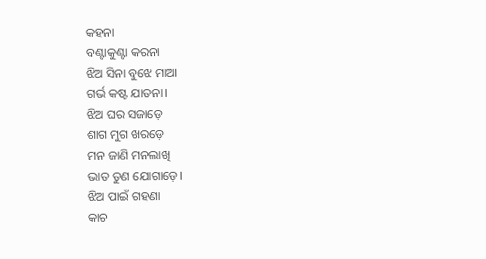କହନା
ବଣ୍ଟାକୁଣ୍ଟା କରନା
ଝିଅ ସିନା ବୁଝେ ମାଆ
ଗର୍ଭ କଷ୍ଟ ଯାତନା।
ଝିଅ ଘର ସଜାଡ଼େ
ଶାଗ ମୁଗ ଖରଡ଼େ
ମନ ଜାଣି ମନଲାଖି
ଭାତ ତୁଣ ଯୋଗାଡ଼େ।
ଝିଅ ପାଇଁ ଗହଣା
କାଚ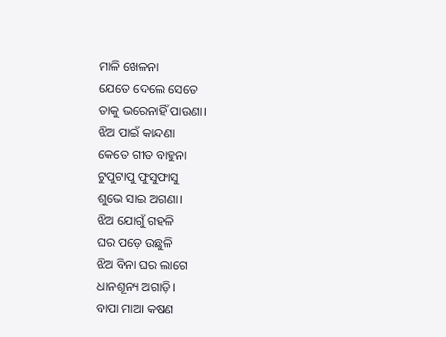ମାଳି ଖେଳନା
ଯେତେ ଦେଲେ ସେତେ
ତାକୁ ଭରେନାହିଁ ପାଉଣା।
ଝିଅ ପାଇଁ କାନ୍ଦଣା
କେତେ ଗୀତ ବାହୁନା
ଟୁପୁଟାପୁ ଫୁସୁଫାସୁ
ଶୁଭେ ସାଇ ଅଗଣା।
ଝିଅ ଯୋଗୁଁ ଗହଳି
ଘର ପଡ଼େ ଉଛୁଳି
ଝିଅ ବିନା ଘର ଲାଗେ
ଧାନଶୂନ୍ୟ ଅଗାଡ଼ି।
ବାପା ମାଆ କଷଣ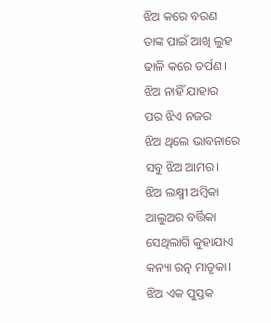ଝିଅ କରେ ବରଣ
ତାଙ୍କ ପାଇଁ ଆଖି ଲୁହ
ଢାଳି କରେ ତର୍ପଣ।
ଝିଅ ନାହିଁ ଯାହାର
ପର ଝିଏ ନଜର
ଝିଅ ଥିଲେ ଭାବନାରେ
ସବୁ ଝିଅ ଆମର।
ଝିଅ ଲକ୍ଷ୍ମୀ ଅମ୍ବିକା
ଆଲୁଅର ବର୍ତ୍ତିକା
ସେଥିଲାଗି କୁହାଯାଏ
କନ୍ୟା ରତ୍ନ ମାତୃକା।
ଝିଅ ଏକ ପୁସ୍ତକ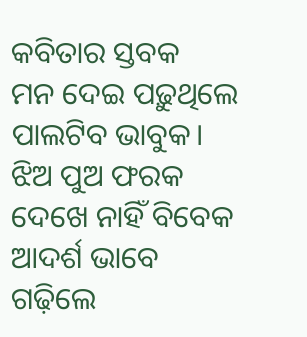କବିତାର ସ୍ତବକ
ମନ ଦେଇ ପଢ଼ୁଥିଲେ
ପାଲଟିବ ଭାବୁକ।
ଝିଅ ପୁଅ ଫରକ
ଦେଖେ ନାହିଁ ବିବେକ
ଆଦର୍ଶ ଭାବେ ଗଢ଼ିଲେ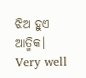ଝିଅ ହୁଏ ଆତ୍ମିକ।
Very well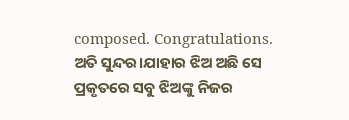composed. Congratulations.
ଅତି ସୁନ୍ଦର।ଯାହାର ଝିଅ ଅଛି ସେ ପ୍ରକୃତରେ ସବୁ ଝିଅଙ୍କୁ ନିଜର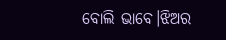ବୋଲି ଭାବେ।ଝିଅର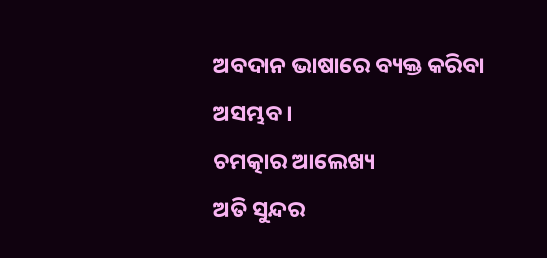ଅବଦାନ ଭାଷାରେ ବ୍ୟକ୍ତ କରିବା ଅସମ୍ଭବ।
ଚମତ୍କାର ଆଲେଖ୍ୟ
ଅତି ସୁନ୍ଦର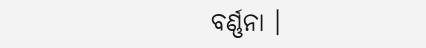ବର୍ଣ୍ଣନା ।